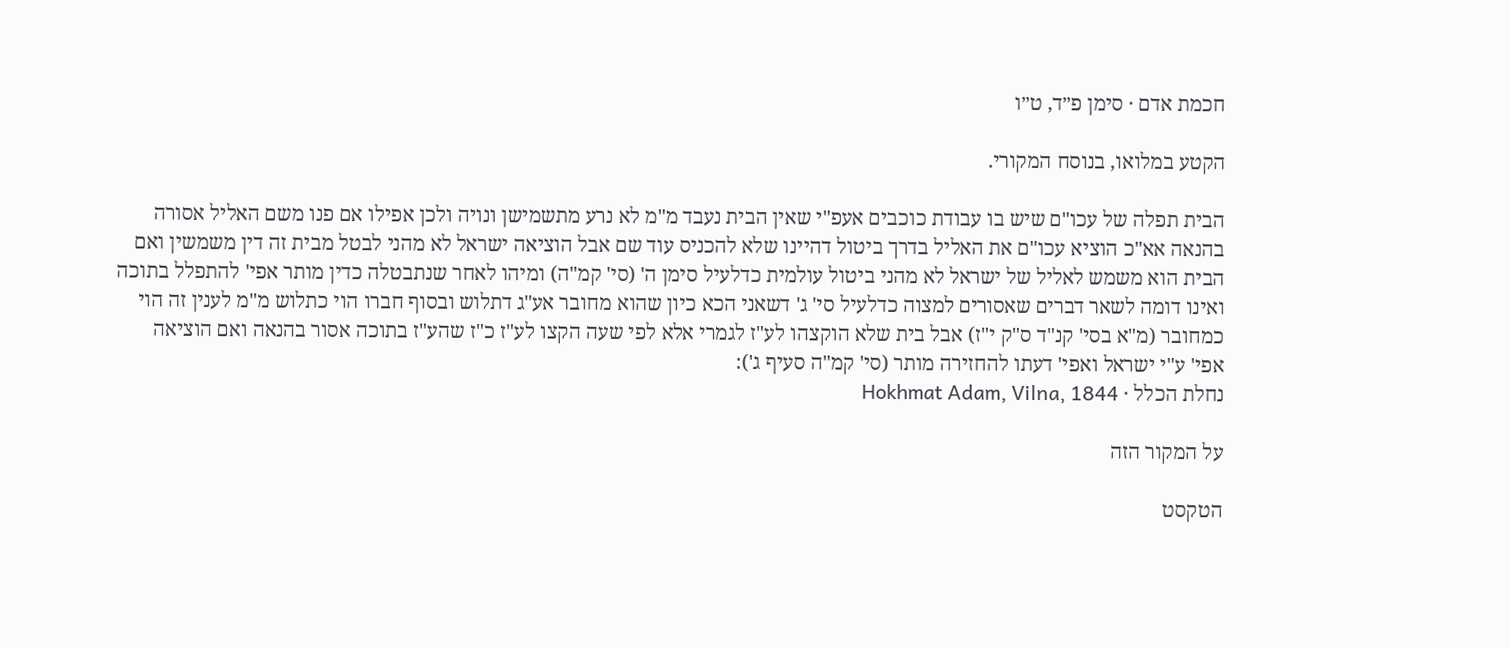חכמת אדם · סימן פ״ד, ט״ו

הקטע במלואו, בנוסח המקורי.

הבית תפלה של עכו"ם שיש בו עבודת כוכבים אעפ"י שאין הבית נעבד מ"מ לא נרע מתשמישן ונויה ולכן אפילו אם פנו משם האליל אסורה בהנאה אא"כ הוציא עכו"ם את האליל בדרך ביטול דהיינו שלא להכניס עוד שם אבל הוציאה ישראל לא מהני לבטל מבית זה דין משמשין ואם הבית הוא משמש לאליל של ישראל לא מהני ביטול עולמית כדלעיל סימן ה' (סי' קמ"ה) ומיהו לאחר שנתבטלה כדין מותר אפי' להתפלל בתוכה ואינו דומה לשאר דברים שאסורים למצוה כדלעיל סי' ג' דשאני הכא כיון שהוא מחובר אע"ג דתלוש ובסוף חברו הוי כתלוש מ"מ לענין זה הוי כמחובר (מ"א בסי' קנ"ד ס"ק י"ז) אבל בית שלא הוקצהו לע"ז לגמרי אלא לפי שעה הקצו לע"ז כ"ז שהע"ז בתוכה אסור בהנאה ואם הוציאה אפי' ע"י ישראל ואפי' דעתו להחזירה מותר (סי' קמ"ה סעיף ג'):
נחלת הכלל · Hokhmat Adam, Vilna, 1844

על המקור הזה

הטקסט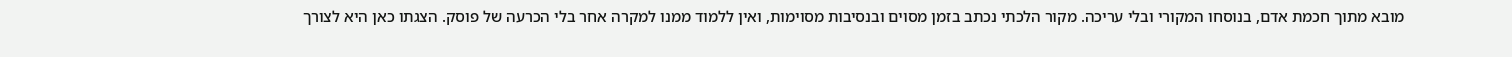מובא מתוך חכמת אדם, בנוסחו המקורי ובלי עריכה. מקור הלכתי נכתב בזמן מסוים ובנסיבות מסוימות, ואין ללמוד ממנו למקרה אחר בלי הכרעה של פוסק. הצגתו כאן היא לצורך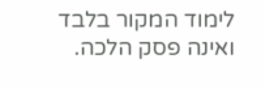לימוד המקור בלבד ואינה פסק הלכה.